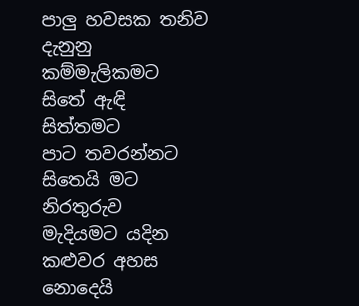පාලු හවසක තනිව
දැනුනු කම්මැලිකමට
සිතේ ඇඳි සිත්තමට
පාට තවරන්නට
සිතෙයි මට නිරතුරුව
මැදියමට යදින
කළුවර අහස
නොදෙයි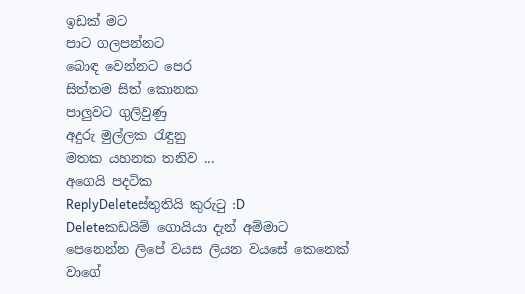ඉඩක් මට
පාට ගලපන්නට
බොඳ වෙන්නට පෙර
සිත්තම සිත් කොනක
පාලුවට ගුලිවුණු
අදුරු මුල්ලක රැඳුනු
මතක යහනක තනිව ...
අගෙයි පදටික
ReplyDeleteස්තුතියි කුරුටු :D
Deleteකඩයිම් ගොයියා දැන් අම්මාට පෙනෙන්න ලිපේ වයස ලියන වයසේ කෙනෙක් වාගේ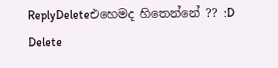ReplyDeleteඑහෙමද හිතෙන්නේ ?? :D
Delete